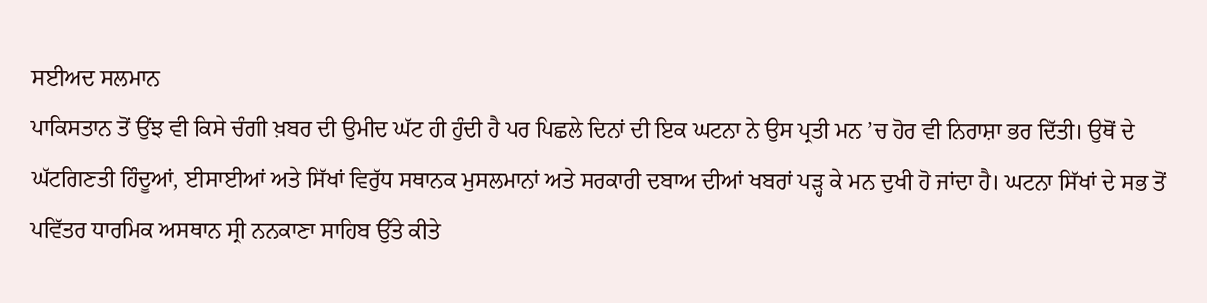ਸਈਅਦ ਸਲਮਾਨ
ਪਾਕਿਸਤਾਨ ਤੋਂ ਉਂਝ ਵੀ ਕਿਸੇ ਚੰਗੀ ਖ਼ਬਰ ਦੀ ਉਮੀਦ ਘੱਟ ਹੀ ਹੁੰਦੀ ਹੈ ਪਰ ਪਿਛਲੇ ਦਿਨਾਂ ਦੀ ਇਕ ਘਟਨਾ ਨੇ ਉਸ ਪ੍ਰਤੀ ਮਨ ’ਚ ਹੋਰ ਵੀ ਨਿਰਾਸ਼ਾ ਭਰ ਦਿੱਤੀ। ਉਥੋਂ ਦੇ ਘੱਟਗਿਣਤੀ ਹਿੰਦੂਆਂ, ਈਸਾਈਆਂ ਅਤੇ ਸਿੱਖਾਂ ਵਿਰੁੱਧ ਸਥਾਨਕ ਮੁਸਲਮਾਨਾਂ ਅਤੇ ਸਰਕਾਰੀ ਦਬਾਅ ਦੀਆਂ ਖਬਰਾਂ ਪੜ੍ਹ ਕੇ ਮਨ ਦੁਖੀ ਹੋ ਜਾਂਦਾ ਹੈ। ਘਟਨਾ ਸਿੱਖਾਂ ਦੇ ਸਭ ਤੋਂ ਪਵਿੱਤਰ ਧਾਰਮਿਕ ਅਸਥਾਨ ਸ੍ਰੀ ਨਨਕਾਣਾ ਸਾਹਿਬ ਉੱਤੇ ਕੀਤੇ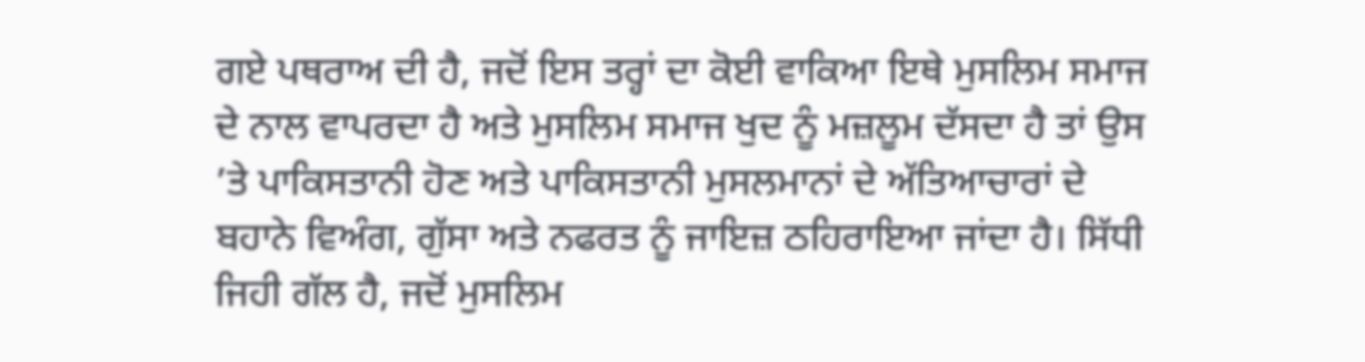ਗਏ ਪਥਰਾਅ ਦੀ ਹੈ, ਜਦੋਂ ਇਸ ਤਰ੍ਹਾਂ ਦਾ ਕੋਈ ਵਾਕਿਆ ਇਥੇ ਮੁਸਲਿਮ ਸਮਾਜ ਦੇ ਨਾਲ ਵਾਪਰਦਾ ਹੈ ਅਤੇ ਮੁਸਲਿਮ ਸਮਾਜ ਖੁਦ ਨੂੰ ਮਜ਼ਲੂਮ ਦੱਸਦਾ ਹੈ ਤਾਂ ਉਸ ’ਤੇ ਪਾਕਿਸਤਾਨੀ ਹੋਣ ਅਤੇ ਪਾਕਿਸਤਾਨੀ ਮੁਸਲਮਾਨਾਂ ਦੇ ਅੱਤਿਆਚਾਰਾਂ ਦੇ ਬਹਾਨੇ ਵਿਅੰਗ, ਗੁੱਸਾ ਅਤੇ ਨਫਰਤ ਨੂੰ ਜਾਇਜ਼ ਠਹਿਰਾਇਆ ਜਾਂਦਾ ਹੈ। ਸਿੱਧੀ ਜਿਹੀ ਗੱਲ ਹੈ, ਜਦੋਂ ਮੁਸਲਿਮ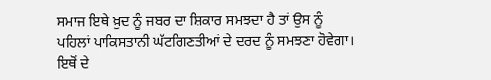ਸਮਾਜ ਇਥੇ ਖ਼ੁਦ ਨੂੰ ਜਬਰ ਦਾ ਸ਼ਿਕਾਰ ਸਮਝਦਾ ਹੈ ਤਾਂ ਉਸ ਨੂੰ ਪਹਿਲਾਂ ਪਾਕਿਸਤਾਨੀ ਘੱਟਗਿਣਤੀਆਂ ਦੇ ਦਰਦ ਨੂੰ ਸਮਝਣਾ ਹੋਵੇਗਾ। ਇਥੋਂ ਦੇ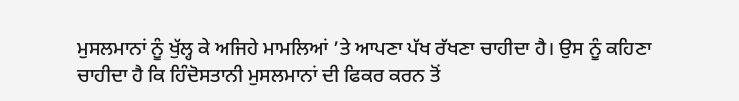ਮੁਸਲਮਾਨਾਂ ਨੂੰ ਖੁੱਲ੍ਹ ਕੇ ਅਜਿਹੇ ਮਾਮਲਿਆਂ ’ਤੇ ਆਪਣਾ ਪੱਖ ਰੱਖਣਾ ਚਾਹੀਦਾ ਹੈ। ਉਸ ਨੂੰ ਕਹਿਣਾ ਚਾਹੀਦਾ ਹੈ ਕਿ ਹਿੰਦੋਸਤਾਨੀ ਮੁਸਲਮਾਨਾਂ ਦੀ ਫਿਕਰ ਕਰਨ ਤੋਂ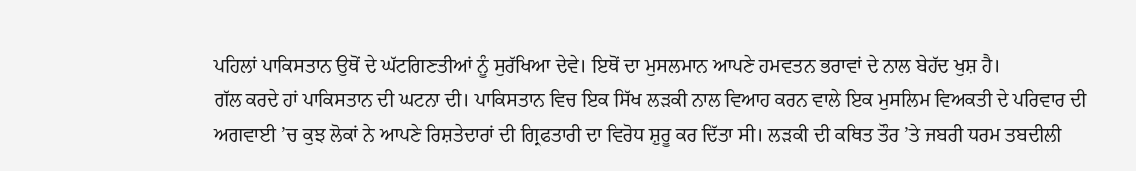ਪਹਿਲਾਂ ਪਾਕਿਸਤਾਨ ਉਥੋਂ ਦੇ ਘੱਟਗਿਣਤੀਆਂ ਨੂੰ ਸੁਰੱਖਿਆ ਦੇਵੇ। ਇਥੋਂ ਦਾ ਮੁਸਲਮਾਨ ਆਪਣੇ ਹਮਵਤਨ ਭਰਾਵਾਂ ਦੇ ਨਾਲ ਬੇਹੱਦ ਖੁਸ਼ ਹੈ।
ਗੱਲ ਕਰਦੇ ਹਾਂ ਪਾਕਿਸਤਾਨ ਦੀ ਘਟਨਾ ਦੀ। ਪਾਕਿਸਤਾਨ ਵਿਚ ਇਕ ਸਿੱਖ ਲੜਕੀ ਨਾਲ ਵਿਆਹ ਕਰਨ ਵਾਲੇ ਇਕ ਮੁਸਲਿਮ ਵਿਅਕਤੀ ਦੇ ਪਰਿਵਾਰ ਦੀ ਅਗਵਾਈ ’ਚ ਕੁਝ ਲੋਕਾਂ ਨੇ ਆਪਣੇ ਰਿਸ਼ਤੇਦਾਰਾਂ ਦੀ ਗ੍ਰਿਫਤਾਰੀ ਦਾ ਵਿਰੋਧ ਸ਼ੁਰੂ ਕਰ ਦਿੱਤਾ ਸੀ। ਲੜਕੀ ਦੀ ਕਥਿਤ ਤੌਰ ’ਤੇ ਜਬਰੀ ਧਰਮ ਤਬਦੀਲੀ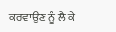ਕਰਵਾਉਣ ਨੂੰ ਲੈ ਕੇ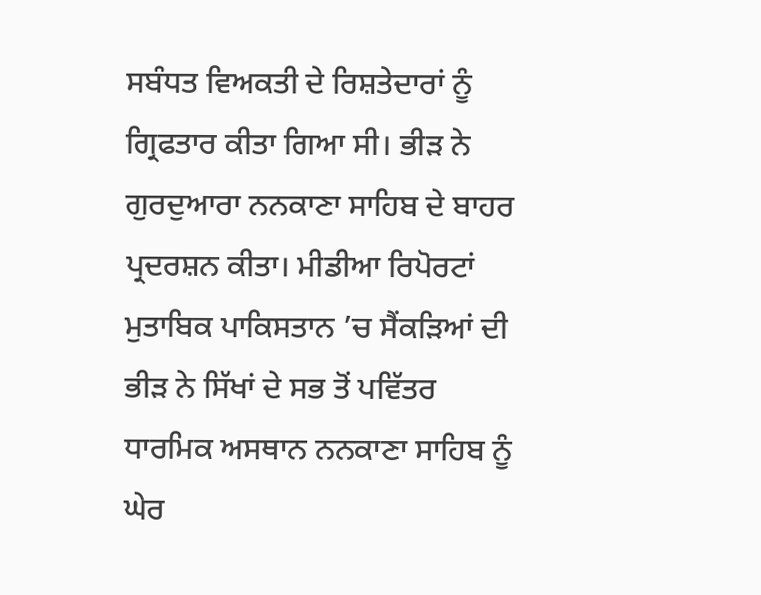ਸਬੰਧਤ ਵਿਅਕਤੀ ਦੇ ਰਿਸ਼ਤੇਦਾਰਾਂ ਨੂੰ ਗ੍ਰਿਫਤਾਰ ਕੀਤਾ ਗਿਆ ਸੀ। ਭੀੜ ਨੇ ਗੁਰਦੁਆਰਾ ਨਨਕਾਣਾ ਸਾਹਿਬ ਦੇ ਬਾਹਰ ਪ੍ਰਦਰਸ਼ਨ ਕੀਤਾ। ਮੀਡੀਆ ਰਿਪੋਰਟਾਂ ਮੁਤਾਬਿਕ ਪਾਕਿਸਤਾਨ ’ਚ ਸੈਂਕੜਿਆਂ ਦੀ ਭੀੜ ਨੇ ਸਿੱਖਾਂ ਦੇ ਸਭ ਤੋਂ ਪਵਿੱਤਰ ਧਾਰਮਿਕ ਅਸਥਾਨ ਨਨਕਾਣਾ ਸਾਹਿਬ ਨੂੰ ਘੇਰ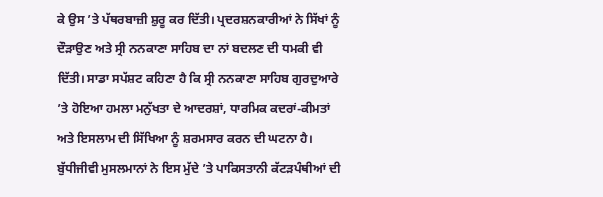ਕੇ ਉਸ ’ਤੇ ਪੱਥਰਬਾਜ਼ੀ ਸ਼ੁਰੂ ਕਰ ਦਿੱਤੀ। ਪ੍ਰਦਰਸ਼ਨਕਾਰੀਆਂ ਨੇ ਸਿੱਖਾਂ ਨੂੰ ਦੌੜਾਉਣ ਅਤੇ ਸ੍ਰੀ ਨਨਕਾਣਾ ਸਾਹਿਬ ਦਾ ਨਾਂ ਬਦਲਣ ਦੀ ਧਮਕੀ ਵੀ ਦਿੱਤੀ। ਸਾਡਾ ਸਪੱਸ਼ਟ ਕਹਿਣਾ ਹੈ ਕਿ ਸ੍ਰੀ ਨਨਕਾਣਾ ਸਾਹਿਬ ਗੁਰਦੁਆਰੇ ’ਤੇ ਹੋਇਆ ਹਮਲਾ ਮਨੁੱਖਤਾ ਦੇ ਆਦਰਸ਼ਾਂ, ਧਾਰਮਿਕ ਕਦਰਾਂ-ਕੀਮਤਾਂ ਅਤੇ ਇਸਲਾਮ ਦੀ ਸਿੱਖਿਆ ਨੂੰ ਸ਼ਰਮਸਾਰ ਕਰਨ ਦੀ ਘਟਨਾ ਹੈ। ਬੁੱਧੀਜੀਵੀ ਮੁਸਲਮਾਨਾਂ ਨੇ ਇਸ ਮੁੱਦੇ ’ਤੇ ਪਾਕਿਸਤਾਨੀ ਕੱਟੜਪੰਥੀਆਂ ਦੀ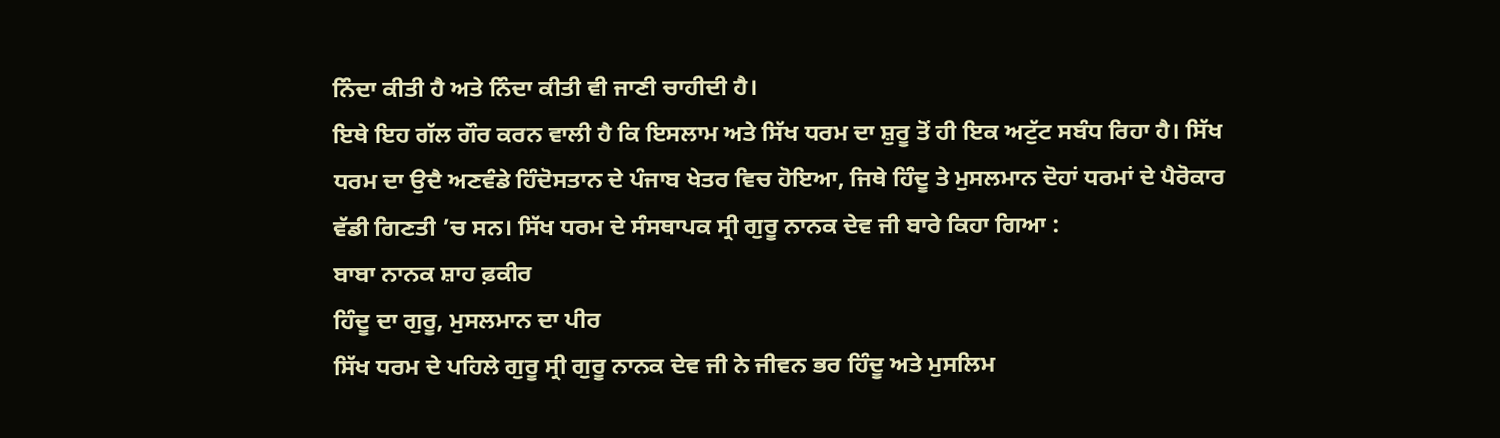ਨਿੰਦਾ ਕੀਤੀ ਹੈ ਅਤੇ ਨਿੰਦਾ ਕੀਤੀ ਵੀ ਜਾਣੀ ਚਾਹੀਦੀ ਹੈ।
ਇਥੇ ਇਹ ਗੱਲ ਗੌਰ ਕਰਨ ਵਾਲੀ ਹੈ ਕਿ ਇਸਲਾਮ ਅਤੇ ਸਿੱਖ ਧਰਮ ਦਾ ਸ਼ੁਰੂ ਤੋਂ ਹੀ ਇਕ ਅਟੁੱਟ ਸਬੰਧ ਰਿਹਾ ਹੈ। ਸਿੱਖ ਧਰਮ ਦਾ ਉਦੈ ਅਣਵੰਡੇ ਹਿੰਦੋਸਤਾਨ ਦੇ ਪੰਜਾਬ ਖੇਤਰ ਵਿਚ ਹੋਇਆ, ਜਿਥੇ ਹਿੰਦੂ ਤੇ ਮੁਸਲਮਾਨ ਦੋਹਾਂ ਧਰਮਾਂ ਦੇ ਪੈਰੋਕਾਰ ਵੱਡੀ ਗਿਣਤੀ ’ਚ ਸਨ। ਸਿੱਖ ਧਰਮ ਦੇ ਸੰਸਥਾਪਕ ਸ੍ਰੀ ਗੁਰੂ ਨਾਨਕ ਦੇਵ ਜੀ ਬਾਰੇ ਕਿਹਾ ਗਿਆ :
ਬਾਬਾ ਨਾਨਕ ਸ਼ਾਹ ਫ਼ਕੀਰ
ਹਿੰਦੂ ਦਾ ਗੁਰੂ, ਮੁਸਲਮਾਨ ਦਾ ਪੀਰ
ਸਿੱਖ ਧਰਮ ਦੇ ਪਹਿਲੇ ਗੁਰੂ ਸ੍ਰੀ ਗੁਰੂ ਨਾਨਕ ਦੇਵ ਜੀ ਨੇ ਜੀਵਨ ਭਰ ਹਿੰਦੂ ਅਤੇ ਮੁਸਲਿਮ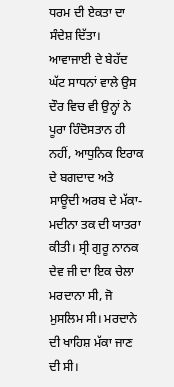ਧਰਮ ਦੀ ਏਕਤਾ ਦਾ ਸੰਦੇਸ਼ ਦਿੱਤਾ। ਆਵਾਜਾਈ ਦੇ ਬੇਹੱਦ ਘੱਟ ਸਾਧਨਾਂ ਵਾਲੇ ਉਸ ਦੌਰ ਵਿਚ ਵੀ ਉਨ੍ਹਾਂ ਨੇ ਪੂਰਾ ਹਿੰਦੋਸਤਾਨ ਹੀ ਨਹੀਂ, ਆਧੁਨਿਕ ਇਰਾਕ ਦੇ ਬਗਦਾਦ ਅਤੇ ਸਾਊਦੀ ਅਰਬ ਦੇ ਮੱਕਾ-ਮਦੀਨਾ ਤਕ ਦੀ ਯਾਤਰਾ ਕੀਤੀ। ਸ੍ਰੀ ਗੁਰੂ ਨਾਨਕ ਦੇਵ ਜੀ ਦਾ ਇਕ ਚੇਲਾ ਮਰਦਾਨਾ ਸੀ, ਜੋ ਮੁਸਲਿਮ ਸੀ। ਮਰਦਾਨੇ ਦੀ ਖਾਹਿਸ਼ ਮੱਕਾ ਜਾਣ ਦੀ ਸੀ।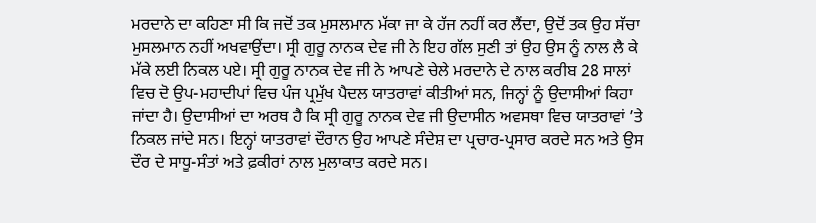ਮਰਦਾਨੇ ਦਾ ਕਹਿਣਾ ਸੀ ਕਿ ਜਦੋਂ ਤਕ ਮੁਸਲਮਾਨ ਮੱਕਾ ਜਾ ਕੇ ਹੱਜ ਨਹੀਂ ਕਰ ਲੈਂਦਾ, ਉਦੋਂ ਤਕ ਉਹ ਸੱਚਾ ਮੁਸਲਮਾਨ ਨਹੀਂ ਅਖਵਾਉਂਦਾ। ਸ੍ਰੀ ਗੁਰੂ ਨਾਨਕ ਦੇਵ ਜੀ ਨੇ ਇਹ ਗੱਲ ਸੁਣੀ ਤਾਂ ਉਹ ਉਸ ਨੂੰ ਨਾਲ ਲੈ ਕੇ ਮੱਕੇ ਲਈ ਨਿਕਲ ਪਏ। ਸ੍ਰੀ ਗੁਰੂ ਨਾਨਕ ਦੇਵ ਜੀ ਨੇ ਆਪਣੇ ਚੇਲੇ ਮਰਦਾਨੇ ਦੇ ਨਾਲ ਕਰੀਬ 28 ਸਾਲਾਂ ਵਿਚ ਦੋ ਉਪ-ਮਹਾਦੀਪਾਂ ਵਿਚ ਪੰਜ ਪ੍ਰਮੁੱਖ ਪੈਦਲ ਯਾਤਰਾਵਾਂ ਕੀਤੀਆਂ ਸਨ, ਜਿਨ੍ਹਾਂ ਨੂੰ ਉਦਾਸੀਆਂ ਕਿਹਾ ਜਾਂਦਾ ਹੈ। ਉਦਾਸੀਆਂ ਦਾ ਅਰਥ ਹੈ ਕਿ ਸ੍ਰੀ ਗੁਰੂ ਨਾਨਕ ਦੇਵ ਜੀ ਉਦਾਸੀਨ ਅਵਸਥਾ ਵਿਚ ਯਾਤਰਾਵਾਂ ’ਤੇ ਨਿਕਲ ਜਾਂਦੇ ਸਨ। ਇਨ੍ਹਾਂ ਯਾਤਰਾਵਾਂ ਦੌਰਾਨ ਉਹ ਆਪਣੇ ਸੰਦੇਸ਼ ਦਾ ਪ੍ਰਚਾਰ-ਪ੍ਰਸਾਰ ਕਰਦੇ ਸਨ ਅਤੇ ਉਸ ਦੌਰ ਦੇ ਸਾਧੂ-ਸੰਤਾਂ ਅਤੇ ਫ਼ਕੀਰਾਂ ਨਾਲ ਮੁਲਾਕਾਤ ਕਰਦੇ ਸਨ।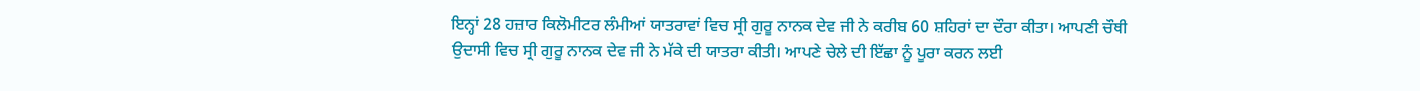ਇਨ੍ਹਾਂ 28 ਹਜ਼ਾਰ ਕਿਲੋਮੀਟਰ ਲੰਮੀਆਂ ਯਾਤਰਾਵਾਂ ਵਿਚ ਸ੍ਰੀ ਗੁਰੂ ਨਾਨਕ ਦੇਵ ਜੀ ਨੇ ਕਰੀਬ 60 ਸ਼ਹਿਰਾਂ ਦਾ ਦੌਰਾ ਕੀਤਾ। ਆਪਣੀ ਚੌਥੀ ਉਦਾਸੀ ਵਿਚ ਸ੍ਰੀ ਗੁਰੂ ਨਾਨਕ ਦੇਵ ਜੀ ਨੇ ਮੱਕੇ ਦੀ ਯਾਤਰਾ ਕੀਤੀ। ਆਪਣੇ ਚੇਲੇ ਦੀ ਇੱਛਾ ਨੂੰ ਪੂਰਾ ਕਰਨ ਲਈ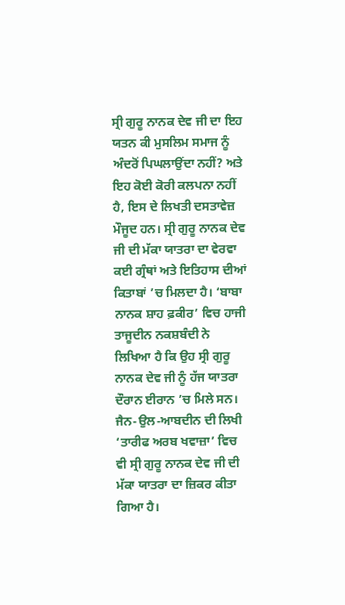ਸ੍ਰੀ ਗੁਰੂ ਨਾਨਕ ਦੇਵ ਜੀ ਦਾ ਇਹ ਯਤਨ ਕੀ ਮੁਸਲਿਮ ਸਮਾਜ ਨੂੰ ਅੰਦਰੋਂ ਪਿਘਲਾਉਂਦਾ ਨਹੀਂ? ਅਤੇ ਇਹ ਕੋਈ ਕੋਰੀ ਕਲਪਨਾ ਨਹੀਂ ਹੈ, ਇਸ ਦੇ ਲਿਖਤੀ ਦਸਤਾਵੇਜ਼ ਮੌਜੂਦ ਹਨ। ਸ੍ਰੀ ਗੁਰੂ ਨਾਨਕ ਦੇਵ ਜੀ ਦੀ ਮੱਕਾ ਯਾਤਰਾ ਦਾ ਵੇਰਵਾ ਕਈ ਗ੍ਰੰਥਾਂ ਅਤੇ ਇਤਿਹਾਸ ਦੀਆਂ ਕਿਤਾਬਾਂ ’ਚ ਮਿਲਦਾ ਹੈ। ‘ਬਾਬਾ ਨਾਨਕ ਸ਼ਾਹ ਫ਼ਕੀਰ’ ਵਿਚ ਹਾਜੀ ਤਾਜੂਦੀਨ ਨਕਸ਼ਬੰਦੀ ਨੇ ਲਿਖਿਆ ਹੈ ਕਿ ਉਹ ਸ੍ਰੀ ਗੁਰੂ ਨਾਨਕ ਦੇਵ ਜੀ ਨੂੰ ਹੱਜ ਯਾਤਰਾ ਦੌਰਾਨ ਈਰਾਨ ’ਚ ਮਿਲੇ ਸਨ। ਜੈਨ-ਉਲ-ਆਬਦੀਨ ਦੀ ਲਿਖੀ ‘ਤਾਰੀਫ ਅਰਬ ਖਵਾਜ਼ਾ’ ਵਿਚ ਵੀ ਸ੍ਰੀ ਗੁਰੂ ਨਾਨਕ ਦੇਵ ਜੀ ਦੀ ਮੱਕਾ ਯਾਤਰਾ ਦਾ ਜ਼ਿਕਰ ਕੀਤਾ ਗਿਆ ਹੈ।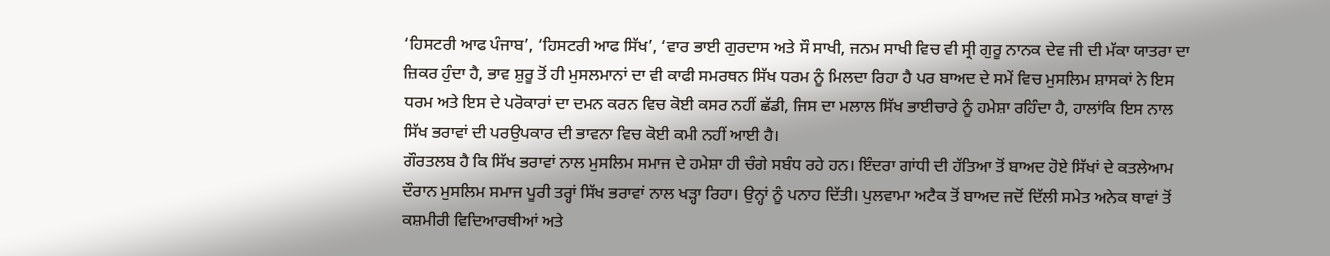‘ਹਿਸਟਰੀ ਆਫ ਪੰਜਾਬ’, ‘ਹਿਸਟਰੀ ਆਫ ਸਿੱਖ’, ‘ਵਾਰ ਭਾਈ ਗੁਰਦਾਸ ਅਤੇ ਸੌ ਸਾਖੀ, ਜਨਮ ਸਾਖੀ ਵਿਚ ਵੀ ਸ੍ਰੀ ਗੁਰੂ ਨਾਨਕ ਦੇਵ ਜੀ ਦੀ ਮੱਕਾ ਯਾਤਰਾ ਦਾ ਜ਼ਿਕਰ ਹੁੰਦਾ ਹੈ, ਭਾਵ ਸ਼ੁਰੂ ਤੋਂ ਹੀ ਮੁਸਲਮਾਨਾਂ ਦਾ ਵੀ ਕਾਫੀ ਸਮਰਥਨ ਸਿੱਖ ਧਰਮ ਨੂੰ ਮਿਲਦਾ ਰਿਹਾ ਹੈ ਪਰ ਬਾਅਦ ਦੇ ਸਮੇਂ ਵਿਚ ਮੁਸਲਿਮ ਸ਼ਾਸਕਾਂ ਨੇ ਇਸ ਧਰਮ ਅਤੇ ਇਸ ਦੇ ਪਰੋਕਾਰਾਂ ਦਾ ਦਮਨ ਕਰਨ ਵਿਚ ਕੋਈ ਕਸਰ ਨਹੀਂ ਛੱਡੀ, ਜਿਸ ਦਾ ਮਲਾਲ ਸਿੱਖ ਭਾਈਚਾਰੇ ਨੂੰ ਹਮੇਸ਼ਾ ਰਹਿੰਦਾ ਹੈ, ਹਾਲਾਂਕਿ ਇਸ ਨਾਲ ਸਿੱਖ ਭਰਾਵਾਂ ਦੀ ਪਰਉਪਕਾਰ ਦੀ ਭਾਵਨਾ ਵਿਚ ਕੋਈ ਕਮੀ ਨਹੀਂ ਆਈ ਹੈ।
ਗੌਰਤਲਬ ਹੈ ਕਿ ਸਿੱਖ ਭਰਾਵਾਂ ਨਾਲ ਮੁਸਲਿਮ ਸਮਾਜ ਦੇ ਹਮੇਸ਼ਾ ਹੀ ਚੰਗੇ ਸਬੰਧ ਰਹੇ ਹਨ। ਇੰਦਰਾ ਗਾਂਧੀ ਦੀ ਹੱਤਿਆ ਤੋਂ ਬਾਅਦ ਹੋਏ ਸਿੱਖਾਂ ਦੇ ਕਤਲੇਆਮ ਦੌਰਾਨ ਮੁਸਲਿਮ ਸਮਾਜ ਪੂਰੀ ਤਰ੍ਹਾਂ ਸਿੱਖ ਭਰਾਵਾਂ ਨਾਲ ਖੜ੍ਹਾ ਰਿਹਾ। ਉਨ੍ਹਾਂ ਨੂੰ ਪਨਾਹ ਦਿੱਤੀ। ਪੁਲਵਾਮਾ ਅਟੈਕ ਤੋਂ ਬਾਅਦ ਜਦੋਂ ਦਿੱਲੀ ਸਮੇਤ ਅਨੇਕ ਥਾਵਾਂ ਤੋਂ ਕਸ਼ਮੀਰੀ ਵਿਦਿਆਰਥੀਆਂ ਅਤੇ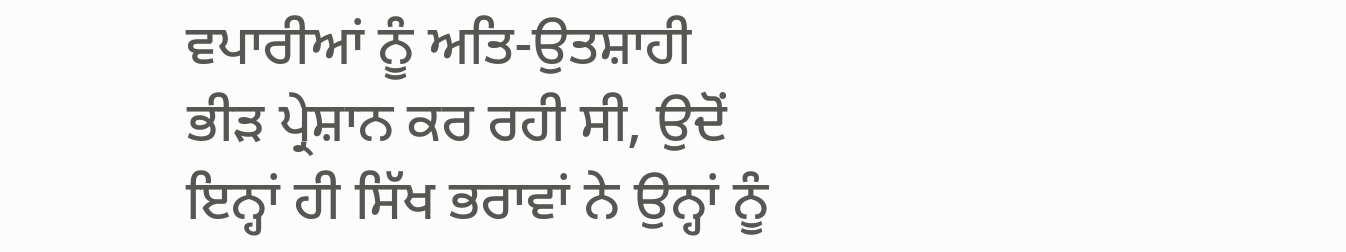ਵਪਾਰੀਆਂ ਨੂੰ ਅਤਿ-ਉਤਸ਼ਾਹੀ ਭੀੜ ਪ੍ਰੇਸ਼ਾਨ ਕਰ ਰਹੀ ਸੀ, ਉਦੋਂ ਇਨ੍ਹਾਂ ਹੀ ਸਿੱਖ ਭਰਾਵਾਂ ਨੇ ਉਨ੍ਹਾਂ ਨੂੰ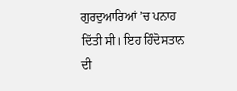ਗੁਰਦੁਆਰਿਆਂ ’ਚ ਪਨਾਹ ਦਿੱਤੀ ਸੀ। ਇਹ ਹਿੰਦੋਸਤਾਨ ਦੀ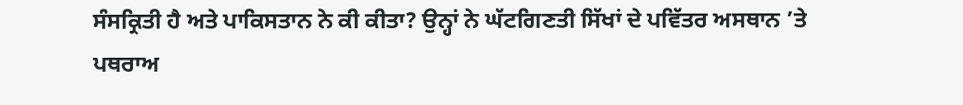ਸੰਸਕ੍ਰਿਤੀ ਹੈ ਅਤੇ ਪਾਕਿਸਤਾਨ ਨੇ ਕੀ ਕੀਤਾ? ਉਨ੍ਹਾਂ ਨੇ ਘੱਟਗਿਣਤੀ ਸਿੱਖਾਂ ਦੇ ਪਵਿੱਤਰ ਅਸਥਾਨ ’ਤੇ ਪਥਰਾਅ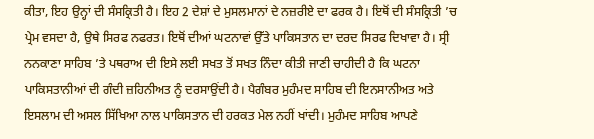ਕੀਤਾ, ਇਹ ਉਨ੍ਹਾਂ ਦੀ ਸੰਸਕ੍ਰਿਤੀ ਹੈ। ਇਹ 2 ਦੇਸ਼ਾਂ ਦੇ ਮੁਸਲਮਾਨਾਂ ਦੇ ਨਜ਼ਰੀਏ ਦਾ ਫਰਕ ਹੈ। ਇਥੋਂ ਦੀ ਸੰਸਕ੍ਰਿਤੀ ’ਚ ਪ੍ਰੇਮ ਵਸਦਾ ਹੈ, ਉਥੇ ਸਿਰਫ ਨਫਰਤ। ਇਥੋਂ ਦੀਆਂ ਘਟਨਾਵਾਂ ਉੱਤੇ ਪਾਕਿਸਤਾਨ ਦਾ ਦਰਦ ਸਿਰਫ ਦਿਖਾਵਾ ਹੈ। ਸ੍ਰੀ ਨਨਕਾਣਾ ਸਾਹਿਬ ’ਤੇ ਪਥਰਾਅ ਦੀ ਇਸੇ ਲਈ ਸਖਤ ਤੋਂ ਸਖਤ ਨਿੰਦਾ ਕੀਤੀ ਜਾਣੀ ਚਾਹੀਦੀ ਹੈ ਕਿ ਘਟਨਾ ਪਾਕਿਸਤਾਨੀਆਂ ਦੀ ਗੰਦੀ ਜ਼ਹਿਨੀਅਤ ਨੂੰ ਦਰਸਾਉਂਦੀ ਹੈ। ਪੈਗੰਬਰ ਮੁਹੰਮਦ ਸਾਹਿਬ ਦੀ ਇਨਸਾਨੀਅਤ ਅਤੇ ਇਸਲਾਮ ਦੀ ਅਸਲ ਸਿੱਖਿਆ ਨਾਲ ਪਾਕਿਸਤਾਨ ਦੀ ਹਰਕਤ ਮੇਲ ਨਹੀਂ ਖਾਂਦੀ। ਮੁਹੰਮਦ ਸਾਹਿਬ ਆਪਣੇ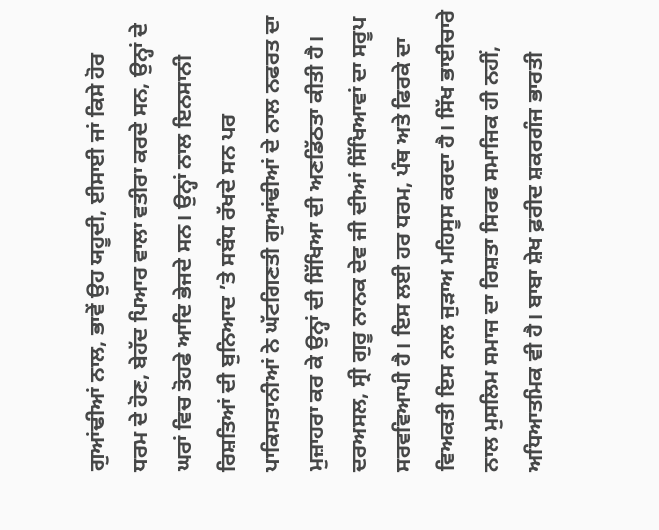ਗੁਆਂਢੀਆਂ ਨਾਲ, ਭਾਵੇਂ ਉਹ ਯਹੂਦੀ, ਈਸਾਈ ਜਾਂ ਕਿਸੇ ਹੋਰ ਧਰਮ ਦੇ ਹੋਣ, ਬੇਹੱਦ ਪਿਆਰ ਵਾਲਾ ਵਤੀਰਾ ਕਰਦੇ ਸਨ, ਉਨ੍ਹਾਂ ਦੇ ਘਰਾਂ ਵਿਚ ਤੋਹਫੇ ਆਦਿ ਭੇਜਦੇ ਸਨ। ਉਨ੍ਹਾਂ ਨਾਲ ਇਨਸਾਨੀ ਰਿਸ਼ਤਿਆਂ ਦੀ ਬੁਨਿਆਦ ’ਤੇ ਸਬੰਧ ਰੱਖਦੇ ਸਨ ਪਰ ਪਾਕਿਸਤਾਨੀਆਂ ਨੇ ਘੱਟਗਿਣਤੀ ਗੁਆਂਢੀਆਂ ਦੇ ਨਾਲ ਨਫਰਤ ਦਾ ਮੁਜ਼ਾਹਰਾ ਕਰ ਕੇ ਉਨ੍ਹਾਂ ਦੀ ਸਿੱਖਿਆ ਦੀ ਅਣਡਿੱਠਤਾ ਕੀਤੀ ਹੈ।
ਦਰਅਸਲ, ਸ੍ਰੀ ਗੁਰੂ ਨਾਨਕ ਦੇਵ ਜੀ ਦੀਆਂ ਸਿੱਖਿਆਵਾਂ ਦਾ ਸਰੂਪ ਸਰਵਵਿਆਪੀ ਹੈ। ਇਸ ਲਈ ਹਰ ਧਰਮ, ਪੰਥ ਅਤੇ ਫਿਰਕੇ ਦਾ ਵਿਅਕਤੀ ਇਸ ਨਾਲ ਜੁੜਾਅ ਮਹਿਸੂਸ ਕਰਦਾ ਹੈ। ਸਿੱਖ ਭਾਈਚਾਰੇ ਨਾਲ ਮੁਸਲਿਮ ਸਮਾਜ ਦਾ ਰਿਸ਼ਤਾ ਸਿਰਫ ਸਮਾਜਿਕ ਹੀ ਨਹੀਂ, ਅਧਿਆਤਮਿਕ ਵੀ ਹੈ। ਬਾਬਾ ਸ਼ੇਖ ਫ਼ਰੀਦ ਸ਼ਕਰਗੰਜ ਭਾਰਤੀ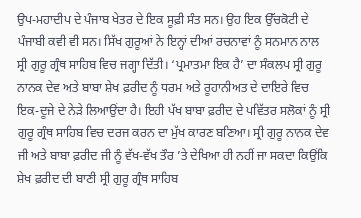ਉਪ-ਮਹਾਦੀਪ ਦੇ ਪੰਜਾਬ ਖੇਤਰ ਦੇ ਇਕ ਸੂਫ਼ੀ ਸੰਤ ਸਨ। ਉਹ ਇਕ ਉੱਚਕੋਟੀ ਦੇ ਪੰਜਾਬੀ ਕਵੀ ਵੀ ਸਨ। ਸਿੱਖ ਗੁਰੂਆਂ ਨੇ ਇਨ੍ਹਾਂ ਦੀਆਂ ਰਚਨਾਵਾਂ ਨੂੰ ਸਨਮਾਨ ਨਾਲ ਸ੍ਰੀ ਗੁਰੂ ਗ੍ਰੰਥ ਸਾਹਿਬ ਵਿਚ ਜਗ੍ਹਾ ਦਿੱਤੀ। ‘ਪ੍ਰਮਾਤਮਾ ਇਕ ਹੈ’ ਦਾ ਸੰਕਲਪ ਸ੍ਰੀ ਗੁਰੂ ਨਾਨਕ ਦੇਵ ਅਤੇ ਬਾਬਾ ਸ਼ੇਖ ਫ਼ਰੀਦ ਨੂੰ ਧਰਮ ਅਤੇ ਰੂਹਾਨੀਅਤ ਦੇ ਦਾਇਰੇ ਵਿਚ ਇਕ-ਦੂਜੇ ਦੇ ਨੇੜੇ ਲਿਆਉਂਦਾ ਹੈ। ਇਹੀ ਪੱਖ ਬਾਬਾ ਫ਼ਰੀਦ ਦੇ ਪਵਿੱਤਰ ਸਲੋਕਾਂ ਨੂੰ ਸ੍ਰੀ ਗੁਰੂ ਗ੍ਰੰਥ ਸਾਹਿਬ ਵਿਚ ਦਰਜ ਕਰਨ ਦਾ ਮੁੱਖ ਕਾਰਣ ਬਣਿਆ। ਸ੍ਰੀ ਗੁਰੂ ਨਾਨਕ ਦੇਵ ਜੀ ਅਤੇ ਬਾਬਾ ਫ਼ਰੀਦ ਜੀ ਨੂੰ ਵੱਖ-ਵੱਖ ਤੌਰ ’ਤੇ ਦੇਖਿਆ ਹੀ ਨਹੀਂ ਜਾ ਸਕਦਾ ਕਿਉਂਕਿ ਸ਼ੇਖ ਫ਼ਰੀਦ ਦੀ ਬਾਣੀ ਸ੍ਰੀ ਗੁਰੂ ਗ੍ਰੰਥ ਸਾਹਿਬ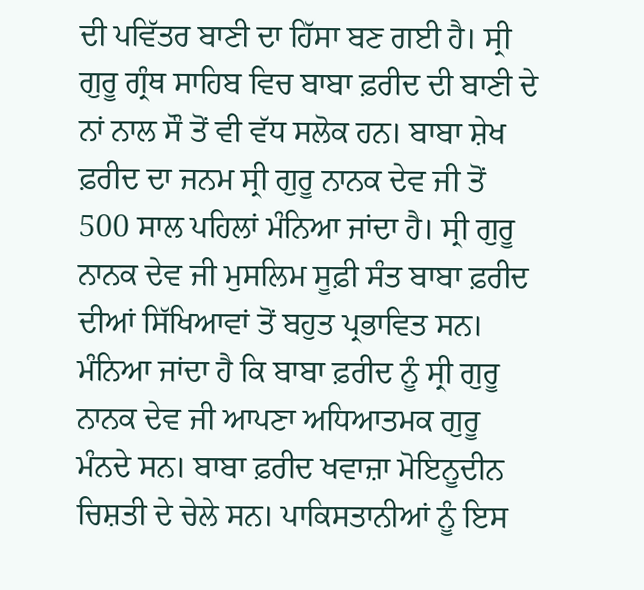ਦੀ ਪਵਿੱਤਰ ਬਾਣੀ ਦਾ ਹਿੱਸਾ ਬਣ ਗਈ ਹੈ। ਸ੍ਰੀ ਗੁਰੂ ਗ੍ਰੰਥ ਸਾਹਿਬ ਵਿਚ ਬਾਬਾ ਫ਼ਰੀਦ ਦੀ ਬਾਣੀ ਦੇ ਨਾਂ ਨਾਲ ਸੌ ਤੋਂ ਵੀ ਵੱਧ ਸਲੋਕ ਹਨ। ਬਾਬਾ ਸ਼ੇਖ ਫ਼ਰੀਦ ਦਾ ਜਨਮ ਸ੍ਰੀ ਗੁਰੂ ਨਾਨਕ ਦੇਵ ਜੀ ਤੋਂ 500 ਸਾਲ ਪਹਿਲਾਂ ਮੰਨਿਆ ਜਾਂਦਾ ਹੈ। ਸ੍ਰੀ ਗੁਰੂ ਨਾਨਕ ਦੇਵ ਜੀ ਮੁਸਲਿਮ ਸੂਫ਼ੀ ਸੰਤ ਬਾਬਾ ਫ਼ਰੀਦ ਦੀਆਂ ਸਿੱਖਿਆਵਾਂ ਤੋਂ ਬਹੁਤ ਪ੍ਰਭਾਵਿਤ ਸਨ। ਮੰਨਿਆ ਜਾਂਦਾ ਹੈ ਕਿ ਬਾਬਾ ਫ਼ਰੀਦ ਨੂੰ ਸ੍ਰੀ ਗੁਰੂ ਨਾਨਕ ਦੇਵ ਜੀ ਆਪਣਾ ਅਧਿਆਤਮਕ ਗੁਰੂ ਮੰਨਦੇ ਸਨ। ਬਾਬਾ ਫ਼ਰੀਦ ਖਵਾਜ਼ਾ ਮੋਇਨੂਦੀਨ ਚਿਸ਼ਤੀ ਦੇ ਚੇਲੇ ਸਨ। ਪਾਕਿਸਤਾਨੀਆਂ ਨੂੰ ਇਸ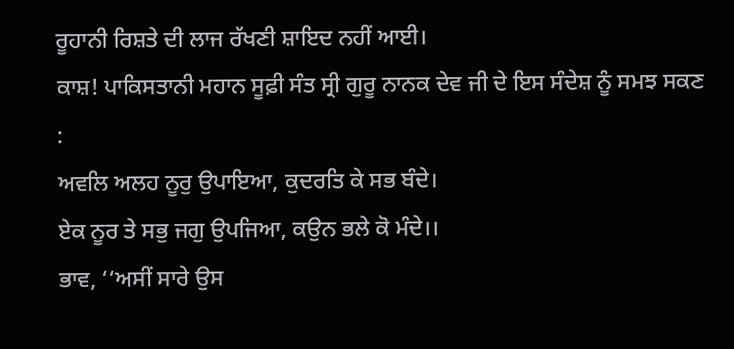ਰੂਹਾਨੀ ਰਿਸ਼ਤੇ ਦੀ ਲਾਜ ਰੱਖਣੀ ਸ਼ਾਇਦ ਨਹੀਂ ਆਈ।
ਕਾਸ਼! ਪਾਕਿਸਤਾਨੀ ਮਹਾਨ ਸੂਫ਼ੀ ਸੰਤ ਸ੍ਰੀ ਗੁਰੂ ਨਾਨਕ ਦੇਵ ਜੀ ਦੇ ਇਸ ਸੰਦੇਸ਼ ਨੂੰ ਸਮਝ ਸਕਣ :
ਅਵਲਿ ਅਲਹ ਨੂਰੁ ਉਪਾਇਆ, ਕੁਦਰਤਿ ਕੇ ਸਭ ਬੰਦੇ।
ਏਕ ਨੂਰ ਤੇ ਸਭੁ ਜਗੁ ਉਪਜਿਆ, ਕਉਨ ਭਲੇ ਕੋ ਮੰਦੇ।।
ਭਾਵ, ‘‘ਅਸੀਂ ਸਾਰੇ ਉਸ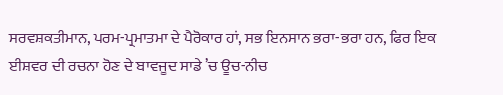ਸਰਵਸ਼ਕਤੀਮਾਨ, ਪਰਮ-ਪ੍ਰਮਾਤਮਾ ਦੇ ਪੈਰੋਕਾਰ ਹਾਂ, ਸਭ ਇਨਸਾਨ ਭਰਾ-ਭਰਾ ਹਨ, ਫਿਰ ਇਕ ਈਸ਼ਵਰ ਦੀ ਰਚਨਾ ਹੋਣ ਦੇ ਬਾਵਜੂਦ ਸਾਡੇ ’ਚ ਊਚ-ਨੀਚ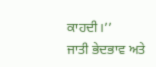ਕਾਹਦੀ।’’
ਜਾਤੀ ਭੇਦਭਾਵ ਅਤੇ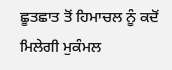ਛੂਤਛਾਤ ਤੋਂ ਹਿਮਾਚਲ ਨੂੰ ਕਦੋਂ ਮਿਲੇਗੀ ਮੁਕੰਮਲ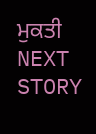ਮੁਕਤੀ
NEXT STORY